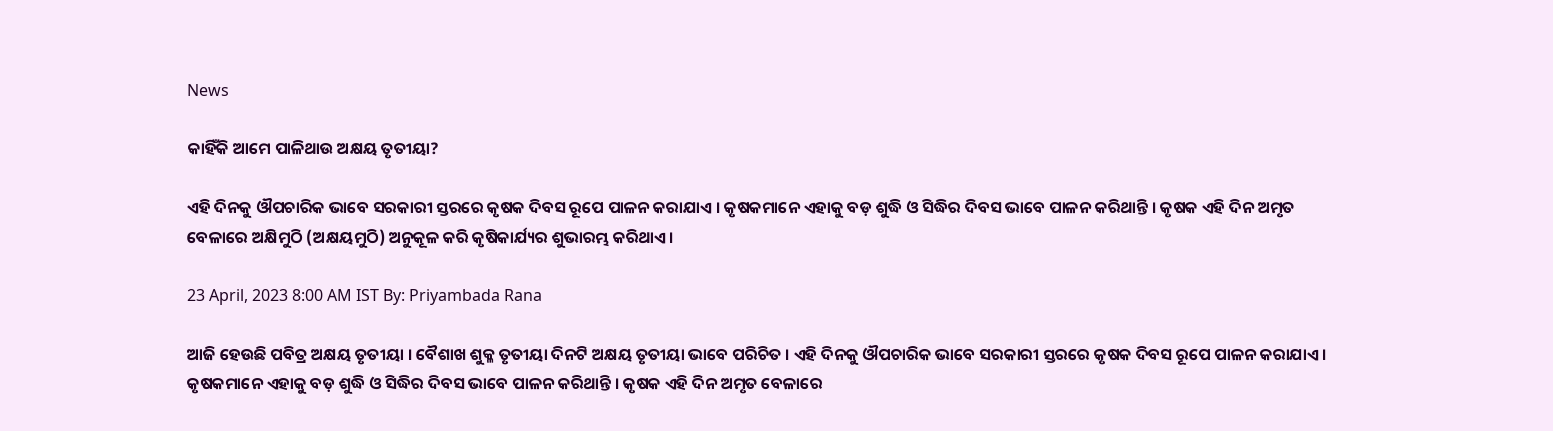News

କାହିଁକି ଆମେ ପାଳିଥାଉ ଅକ୍ଷୟ ତୃତୀୟା?

ଏହି ଦିନକୁ ଔପଚାରିକ ଭାବେ ସରକାରୀ ସ୍ତରରେ କୃଷକ ଦିବସ ରୂପେ ପାଳନ କରାଯାଏ । କୃଷକମାନେ ଏହାକୁ ବଡ଼ ଶୁଦ୍ଧି ଓ ସିଦ୍ଧିର ଦିବସ ଭାବେ ପାଳନ କରିଥାନ୍ତି । କୃଷକ ଏହି ଦିନ ଅମୃତ ବେଳାରେ ଅକ୍ଷିମୁଠି (ଅକ୍ଷୟମୁଠି) ଅନୁକୂଳ କରି କୃଷିକାର୍ଯ୍ୟର ଶୁଭାରମ୍ଭ କରିଥାଏ ।

23 April, 2023 8:00 AM IST By: Priyambada Rana

ଆଜି ହେଉଛି ପବିତ୍ର ଅକ୍ଷୟ ତୃତୀୟା । ବୈଶାଖ ଶୁକ୍ଳ ତୃତୀୟା ଦିନଟି ଅକ୍ଷୟ ତୃତୀୟା ଭାବେ ପରିଚିତ । ଏହି ଦିନକୁ ଔପଚାରିକ ଭାବେ ସରକାରୀ ସ୍ତରରେ କୃଷକ ଦିବସ ରୂପେ ପାଳନ କରାଯାଏ । କୃଷକମାନେ ଏହାକୁ ବଡ଼ ଶୁଦ୍ଧି ଓ ସିଦ୍ଧିର ଦିବସ ଭାବେ ପାଳନ କରିଥାନ୍ତି । କୃଷକ ଏହି ଦିନ ଅମୃତ ବେଳାରେ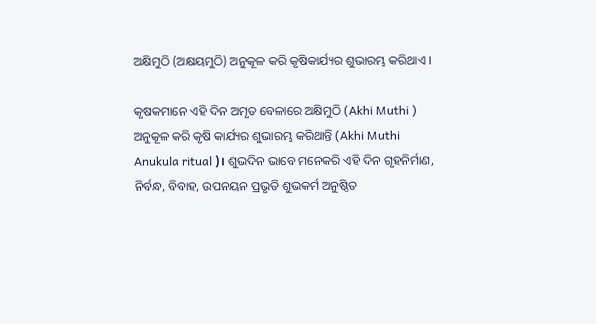ଅକ୍ଷିମୁଠି (ଅକ୍ଷୟମୁଠି) ଅନୁକୂଳ କରି କୃଷିକାର୍ଯ୍ୟର ଶୁଭାରମ୍ଭ କରିଥାଏ ।

କୃଷକମାନେ ଏହି ଦିନ ଅମୃତ ବେଳାରେ ଅକ୍ଷିମୁଠି (Akhi Muthi ) ଅନୁକୂଳ କରି କୃଷି କାର୍ଯ୍ୟର ଶୁଭାରମ୍ଭ କରିଥାନ୍ତି (Akhi Muthi Anukula ritual )। ଶୁଭଦିନ ଭାବେ ମନେକରି ଏହି ଦିନ ଗୃହନିର୍ମାଣ, ନିର୍ବନ୍ଧ, ବିବାହ, ଉପନୟନ ପ୍ରଭୃତି ଶୁଭକର୍ମ ଅନୁଷ୍ଠିତ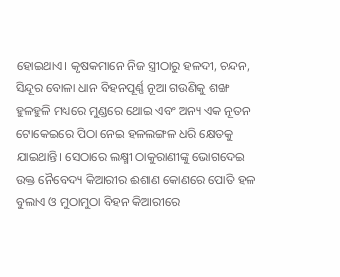ହୋଇଥାଏ। କୃଷକମାନେ ନିଜ ସ୍ତ୍ରୀଠାରୁ ହଳଦୀ, ଚନ୍ଦନ, ସିନ୍ଦୂର ବୋଳା ଧାନ ବିହନପୂର୍ଣ୍ଣ ନୂଆ ଗଉଣିକୁ ଶଙ୍ଖ ହୁଳହୁଳି ମଧ୍ୟରେ ମୁଣ୍ଡରେ ଥୋଇ ଏବଂ ଅନ୍ୟ ଏକ ନୂତନ ଟୋକେଇରେ ପିଠା ନେଇ ହଳଲଙ୍ଗଳ ଧରି କ୍ଷେତକୁ ଯାଇଥାନ୍ତି। ସେଠାରେ ଲକ୍ଷ୍ମୀ ଠାକୁରାଣୀଙ୍କୁ ଭୋଗଦେଇ ଉକ୍ତ ନୈବେଦ୍ୟ କିଆରୀର ଈଶାଣ କୋଣରେ ପୋତି ହଳ ବୁଲାଏ ଓ ମୁଠାମୁଠା ବିହନ କିଆରୀରେ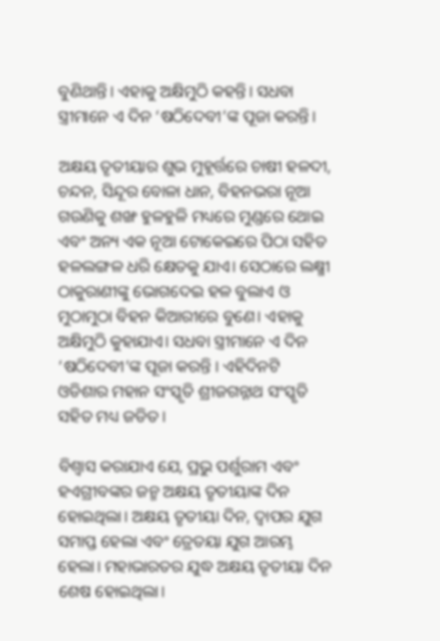ବୁଣିଥାନ୍ତି। ଏହାକୁ ଅକ୍ଷିମୁଠି କହନ୍ତି। ସଧବା ସ୍ତ୍ରୀମାନେ ଏ ଦିନ ‘ଷଠିଦେବୀ’ଙ୍କ ପୂଜା କରନ୍ତି।

ଅକ୍ଷୟ ତୃତୀୟାର ଶୁଭ ମୁହୂର୍ତ୍ତରେ ଚାଷୀ ହଳଦୀ, ଚନ୍ଦନ, ସିନ୍ଦୂର ବୋଳା ଧାନ, ବିହନଭରା ନୂଆ ଗଉଣିକୁ ଶଙ୍ଖ ହୁଳହୁଳି ମଧ୍ୟରେ ମୁଣ୍ଡରେ ଥୋଇ ଏବଂ ଅନ୍ୟ ଏକ ନୂଆ ଟୋକେଇରେ ପିଠା ସହିତ ହଳଲଙ୍ଗଳ ଧରି କ୍ଷେତକୁ ଯାଏ। ସେଠାରେ ଲକ୍ଷ୍ମୀ ଠାକୁରାଣୀଙ୍କୁ ଭୋଗଦେଇ ହଳ ବୁଲାଏ ଓ ମୁଠାମୁଠା ବିହନ କିଆରୀରେ ବୁଣେ। ଏହାକୁ ଅକ୍ଷିମୁଠି କୁହାଯାଏ। ସଧବା ସ୍ତ୍ରୀମାନେ ଏ ଦିନ ‘ଷଠିଦେବୀ’ଙ୍କ ପୂଜା କରନ୍ତି । ଏହିଦିନଟି ଓଡିଶାର ମହାନ ସଂସ୍କୃତି ଶ୍ରୀଜଗନ୍ନାଥ ସଂସ୍କୃତି ସହିତ ମଧ୍ୟ ଜଡିତ।

ବିଶ୍ୱାସ କରାଯାଏ ଯେ, ପ୍ରଭୁ ପର୍ଶୁରାମ ଏବଂ ହଏଗ୍ରୀବଙ୍କର ଜନ୍ମ ଅକ୍ଷୟ ତୃତୀୟାଙ୍କ ଦିନ ହୋଇଥିଲା। ଅକ୍ଷୟ ତୃତୀୟା ଦିନ, ଦ୍ୱାପର ଯୁଗ ସମାପ୍ତ ହେଲା ଏବଂ ତ୍ରେତୟା ଯୁଗ ଆରମ୍ଭ ହେଲା। ମହାଭାରତର ଯୁଦ୍ଧ ଅକ୍ଷୟ ତୃତୀୟା ଦିନ ଶେଷ ହୋଇଥିଲା।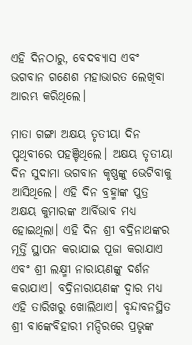ଏହି ଦିନଠାରୁ, ବେଦବ୍ୟାସ ଏବଂ ଭଗବାନ ଗଣେଶ ମହାଭାରତ ଲେଖିବା ଆରମ୍ଭ କରିଥିଲେ।

ମାତା ଗଙ୍ଗା ଅକ୍ଷୟ ତୃତୀୟା ଦିନ ପୃଥିବୀରେ ପହଞ୍ଚିଥିଲେ। ଅକ୍ଷୟ ତୃତୀୟା ଦିନ ସୁଦାମା ଭଗବାନ କୃଷ୍ଣଙ୍କୁ ଭେଟିବାକୁ ଆସିଥିଲେ। ଏହି ଦିନ ବ୍ରହ୍ମାଙ୍କ ପୁତ୍ର ଅକ୍ଷୟ କୁମାରଙ୍କ ଆର୍ବିଭାବ ମଧ୍ୟ ହୋଇଥିଲା। ଏହି ଦିନ ଶ୍ରୀ ବଦ୍ରିନାଥଙ୍କର ମୂର୍ତ୍ତି ସ୍ଥାପନ କରାଯାଇ ପୂଜା କରାଯାଏ ଏବଂ ଶ୍ରୀ ଲକ୍ଷ୍ମୀ ନାରାୟଣଙ୍କୁ ଦର୍ଶନ କରାଯାଏ। ବଦ୍ରିନାରାୟଣଙ୍କ ଦ୍ୱାର ମଧ୍ୟ ଏହି ତାରିଖରୁ ଖୋଲିଥାଏ। ବୃନ୍ଦାବନସ୍ଥିତ ଶ୍ରୀ ବାଙ୍କେବିହାରୀ ମନ୍ଦିରରେ ପ୍ରଭୃଙ୍କ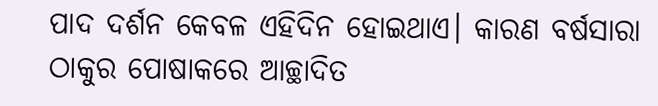ପାଦ ଦର୍ଶନ କେବଳ ଏହିଦିନ ହୋଇଥାଏ। କାରଣ ବର୍ଷସାରା ଠାକୁର ପୋଷାକରେ ଆଚ୍ଛାଦିତ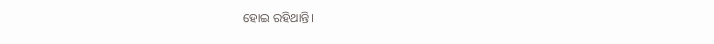ହୋଇ ରହିଥାନ୍ତି।